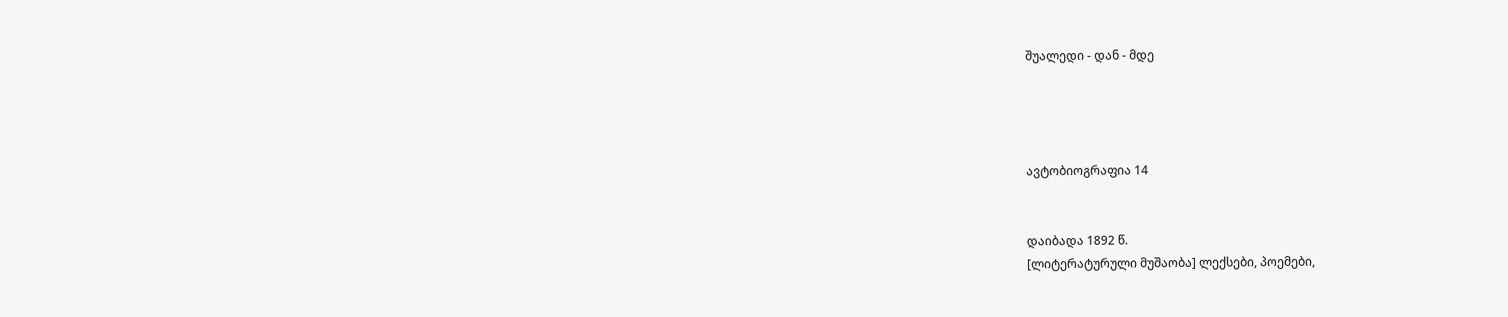შუალედი - დან - მდე




ავტობიოგრაფია 14


დაიბადა 1892 წ.
[ლიტერატურული მუშაობა] ლექსები, პოემები,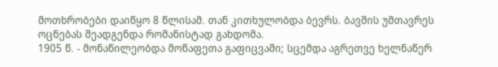მოთხრობები დაიწყო 8 წლისამ. თან კითხულობდა ბევრს. ბავშის უმთავრეს ოცნებას შეადგენდა რომანისტად გახდომა.
1905 წ. - მონაწილეობდა მოწაფეთა გაფიცვაში; სცემდა აგრეთვე ხელნაწერ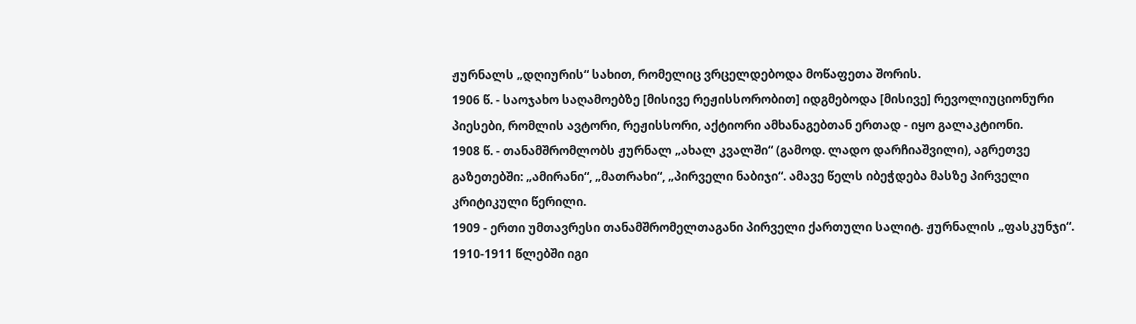ჟურნალს „დღიურის“ სახით, რომელიც ვრცელდებოდა მოწაფეთა შორის.
1906 წ. - საოჯახო საღამოებზე [მისივე რეჟისსორობით] იდგმებოდა [მისივე] რევოლიუციონური პიესები, რომლის ავტორი, რეჟისსორი, აქტიორი ამხანაგებთან ერთად - იყო გალაკტიონი.
1908 წ. - თანამშრომლობს ჟურნალ „ახალ კვალში“ (გამოდ. ლადო დარჩიაშვილი), აგრეთვე გაზეთებში: „ამირანი“, „მათრახი“, „პირველი ნაბიჯი“. ამავე წელს იბეჭდება მასზე პირველი კრიტიკული წერილი.
1909 - ერთი უმთავრესი თანამშრომელთაგანი პირველი ქართული სალიტ. ჟურნალის „ფასკუნჯი“.
1910-1911 წლებში იგი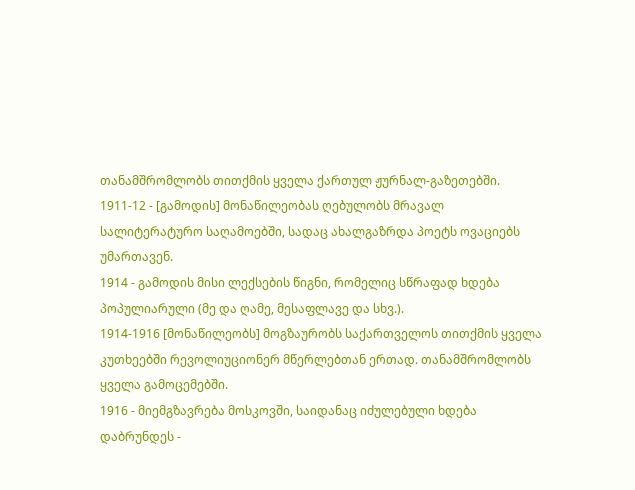თანამშრომლობს თითქმის ყველა ქართულ ჟურნალ-გაზეთებში.
1911-12 - [გამოდის] მონაწილეობას ღებულობს მრავალ სალიტერატურო საღამოებში, სადაც ახალგაზრდა პოეტს ოვაციებს უმართავენ.
1914 - გამოდის მისი ლექსების წიგნი, რომელიც სწრაფად ხდება პოპულიარული (მე და ღამე, მესაფლავე და სხვ.).
1914-1916 [მონაწილეობს] მოგზაურობს საქართველოს თითქმის ყველა კუთხეებში რევოლიუციონერ მწერლებთან ერთად. თანამშრომლობს ყველა გამოცემებში.
1916 - მიემგზავრება მოსკოვში, საიდანაც იძულებული ხდება დაბრუნდეს -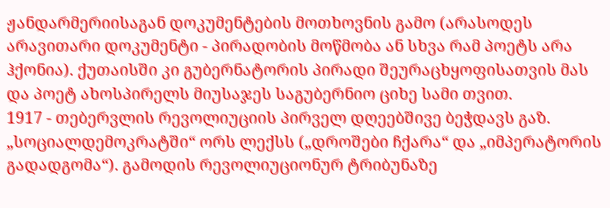ჟანდარმერიისაგან დოკუმენტების მოთხოვნის გამო (არასოდეს არავითარი დოკუმენტი - პირადობის მოწმობა ან სხვა რამ პოეტს არა ჰქონია). ქუთაისში კი გუბერნატორის პირადი შეურაცხყოფისათვის მას და პოეტ ახოსპირელს მიუსაჯეს საგუბერნიო ციხე სამი თვით.
1917 - თებერვლის რევოლიუციის პირველ დღეებშივე ბეჭდავს გაზ. „სოციალდემოკრატში“ ორს ლექსს („დროშები ჩქარა“ და „იმპერატორის გადადგომა“). გამოდის რევოლიუციონურ ტრიბუნაზე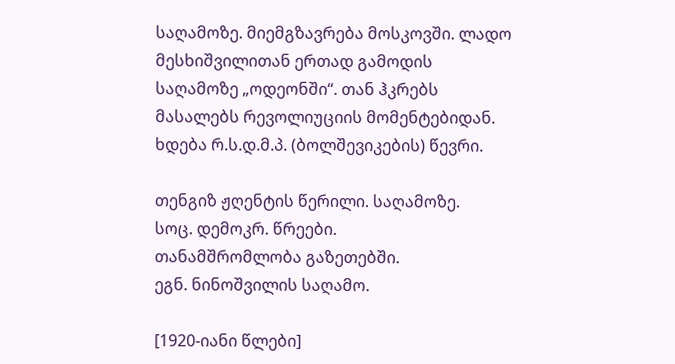საღამოზე. მიემგზავრება მოსკოვში. ლადო მესხიშვილითან ერთად გამოდის საღამოზე „ოდეონში“. თან ჰკრებს მასალებს რევოლიუციის მომენტებიდან. ხდება რ.ს.დ.მ.პ. (ბოლშევიკების) წევრი.

თენგიზ ჟღენტის წერილი. საღამოზე.
სოც. დემოკრ. წრეები.
თანამშრომლობა გაზეთებში.
ეგნ. ნინოშვილის საღამო.

[1920-იანი წლები]